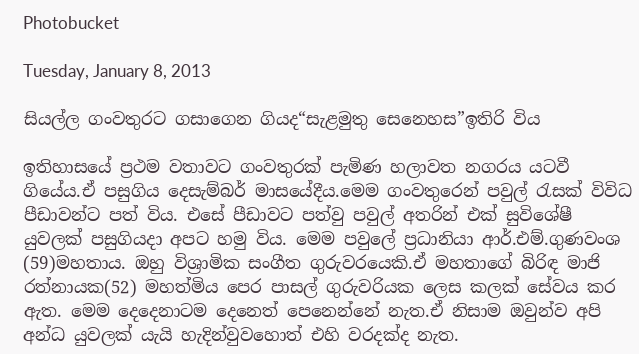Photobucket

Tuesday, January 8, 2013

සියල්ල ගංවතුරට ගසාගෙන ගියද“සැළමුතු සෙනෙහස”ඉතිරි විය

ඉතිහාසයේ ප්‍රථම වතාවට ගංවතුරක් පැමිණ හලාවත නගරය යටවී ගියේය.ඒ පසුගිය දෙසැම්බර් මාසයේදීය.මෙම ගංවතුරෙන් පවුල් රැසක් විවිධ පීඩාවන්ට පත් විය. එසේ පීඩාවට පත්වු පවුල් අතරින් එක් සුවිශේෂී යුවලක් පසුගියදා අපට හමු විය. මෙම පවුලේ ප්‍රධානියා ආර්.එම්.ගුණවංශ (59)මහතාය. ඔහු විශ්‍රාමික සංගීත ගුරුවරයෙකි.ඒ මහතාගේ බිරිඳ මාජි රත්නායක(52) මහත්මිය පෙර පාසල් ගුරුවරියක ලෙස කලක් සේවය කර ඇත. මෙම දෙදෙනාටම දෙනෙත් පෙනෙන්නේ නැත.ඒ නිසාම ඔවුන්ව අපි අන්ධ යුවලක් යැයි හැදින්වුවහොත් එහි වරදක්ද නැත.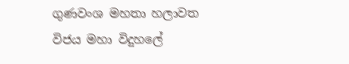ගුණවංශ මහතා හලාවත විජය මහා විදුහලේ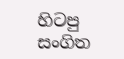හිටපු සංගිත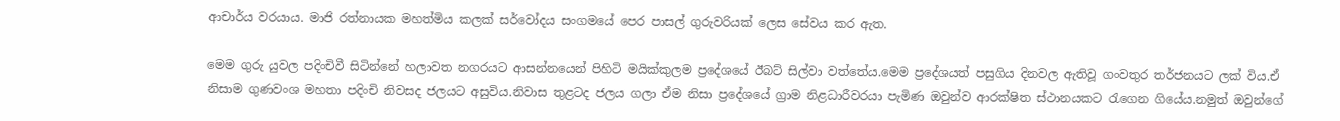ආචාර්ය වරයාය. මාජි රත්නායක මහත්මිය කලක් සර්වෝදය සංගමයේ පෙර පාසල් ගුරුවරියක් ලෙස සේවය කර ඇත.

මෙම ගුරු යුවල පදිංචිවී සිටින්නේ හලාවත නගරයට ආසන්නයෙන් පිහිටි මයික්කුලම ප්‍රදේශයේ ඊබට් සිල්වා වත්තේය.මෙම ප්‍රදේශයත් පසුගිය දිනවල ඇතිවූ ගංවතුර තර්ජනයට ලක් විය.ඒ නිසාම ගුණවංශ මහතා පදිංචි නිවසද ජලයට අසුවිය.නිවාස තුළටද ජලය ගලා ඒම නිසා ප්‍රදේශයේ ග්‍රාම නිළධාරීවරයා පැමිණ ඔවුන්ව ආරක්ෂිත ස්ථානයකට රැගෙන ගියේය.නමුත් ඔවුන්ගේ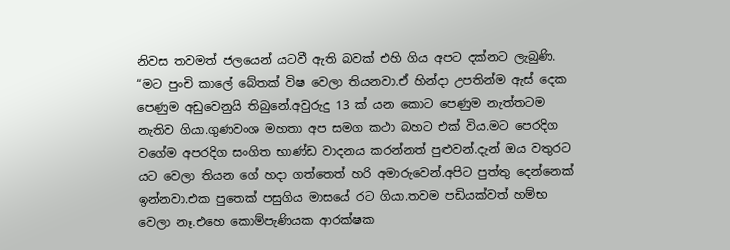නිවස තවමත් ජලයෙන් යටවී ඇති බවක් එහි ගිය අපට දක්නට ලැබුණි. “මට පුංචි කාලේ බේතක් විෂ වෙලා තියනවා.ඒ හින්දා උපතින්ම ඇස් දෙක පෙණුම අඩුවෙනුයි තිබුනේ.අවුරුදු 13 ක් යන කොට පෙණුම නැත්තටම නැතිව ගියා.ගුණවංශ මහතා අප සමග කථා බහට එක් විය.මට පෙරදිග වගේම අපරදිග සංගිත භාණ්ඩ වාදනය කරන්නත් පුළුවන්.දැන් ඔය වතුරට යට වෙලා තියන ගේ හදා ගත්තෙත් හරි අමාරුවෙන්.අපිට පුත්තු දෙන්නෙක් ඉන්නවා.එක පුතෙක් පසුගිය මාසයේ රට ගියා.තවම පඩියක්වත් හම්භ වෙලා නෑ.එහෙ කොම්පැණියක ආරක්ෂක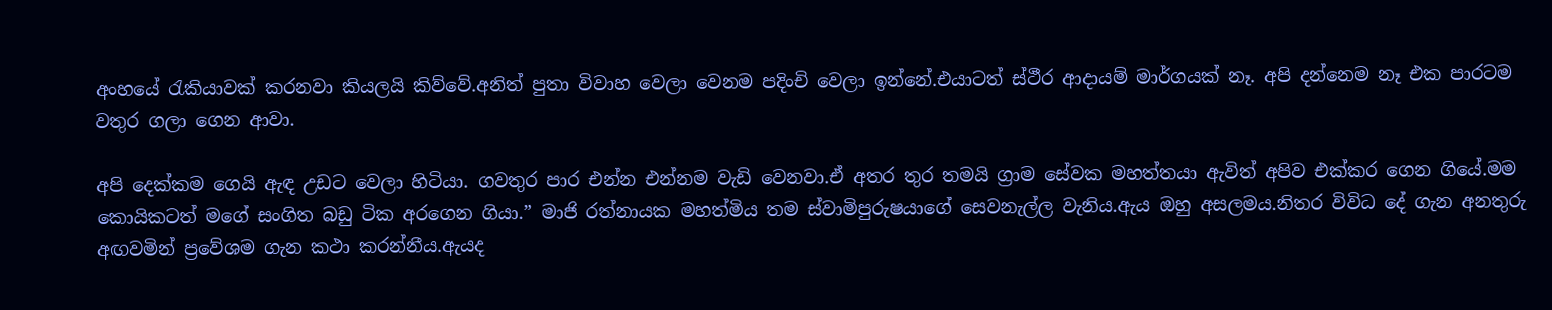අංහයේ රැකියාවක් කරනවා කියලයි කිව්වේ.අනිත් පුතා විවාහ වෙලා වෙනම පදිංචි වෙලා ඉන්නේ.එයාටත් ස්ථීර ආදායම් මාර්ගයක් නෑ. අපි දන්නෙම නෑ එක පාරටම වතුර ගලා ගෙන ආවා.

අපි දෙක්කම ගෙයි ඇඳ උඩට වෙලා හිටියා. ගවතුර පාර එන්න එන්නම වැඩි වෙනවා.ඒ අතර තුර තමයි ග්‍රාම සේවක මහත්තයා ඇවිත් අපිව එක්කර ගෙන ගියේ.මම කොයිකටත් මගේ සංගිත බඩු ටික අරගෙන ගියා.” මාජි රත්නායක මහත්මිය තම ස්වාමිපුරුෂයාගේ සෙවනැල්ල වැනිය.ඇය ඔහු අසලමය.නිතර විවිධ දේ ගැන අනතුරු අඟවමින් ප්‍රවේශම ගැන කථා කරන්නීය.ඇයද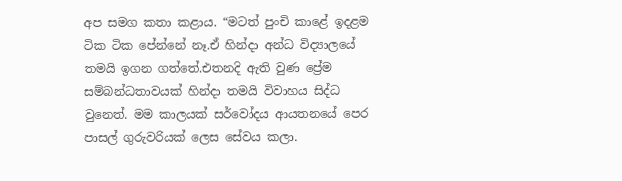අප සමග කතා කළාය. “මටත් පුංචි කාළේ ඉදළම ටික ටික පේන්නේ නෑ.ඒ හින්දා අන්ධ විද්‍යාලයේ තමයි ඉගන ගත්තේ.එතනදි ඇති වුණ ප්‍රේම සම්බන්ධතාවයක් හින්දා තමයි විවාහය සිද්ධ වුනෙත්. මම කාලයක් සර්වෝදය ආයතනයේ පෙර පාසල් ගුරුවරියක් ලෙස සේවය කලා.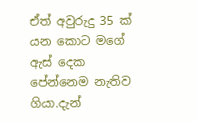ඒත් අවුරුදු 35 ක් යන කොට මගේ ඇස් දෙක පේන්නෙම නැතිව ගියා.දැන්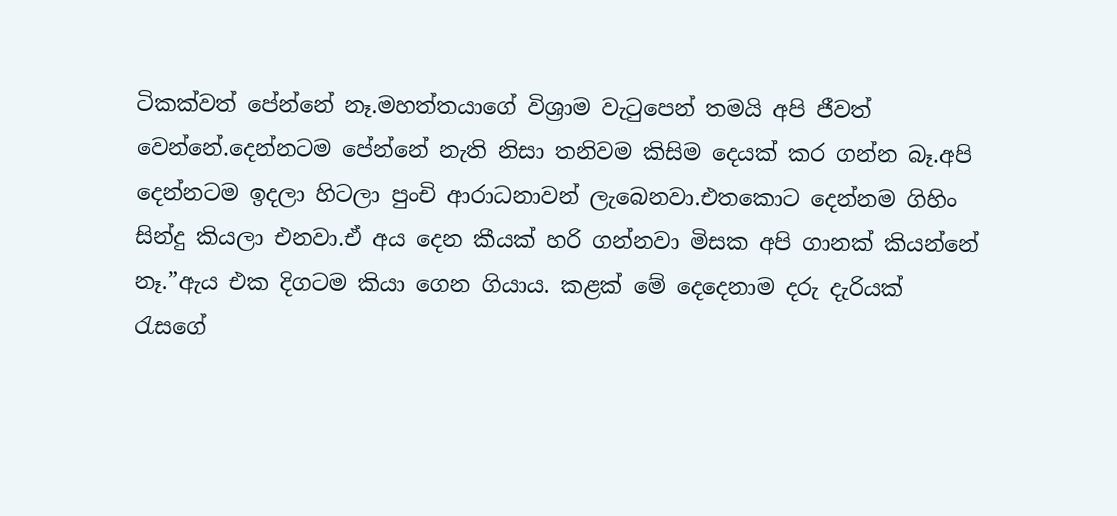ටිකක්වත් පේන්නේ නෑ.මහත්තයාගේ විශ්‍රාම වැටුපෙන් තමයි අපි ජීවත් වෙන්නේ.දෙන්නටම පේන්නේ නැති නිසා තනිවම කිසිම දෙයක් කර ගන්න බෑ.අපි දෙන්නටම ඉදලා හිටලා පුංචි ආරාධනාවන් ලැබෙනවා.එතකොට දෙන්නම ගිහිං සින්දු කියලා එනවා.ඒ අය දෙන කීයක් හරි ගන්නවා මිසක අපි ගානක් කියන්නේ නෑ.”ඇය එක දිගටම කියා ගෙන ගියාය. කළක් මේ දෙදෙනාම දරු දැරියක් රැසගේ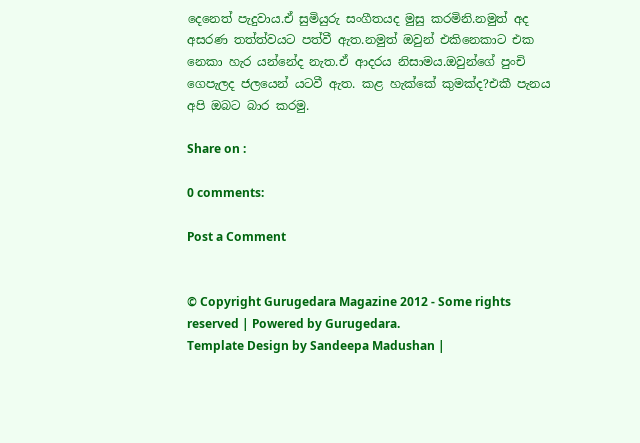දෙනෙත් පැදුවාය.ඒ සුමියුරු සංගීතයද මුසු කරමිනි.නමුත් අද අසරණ තත්ත්වයට පත්වී ඇත.නමුත් ඔවුන් එකිනෙකාට එක නෙකා හැර යන්නේද නැත.ඒ ආදරය නිසාමය.ඔවුන්ගේ පුංචි ගෙපැලද ජලයෙන් යටවී ඇත. කළ හැක්කේ කුමක්ද?එකී පැනය අපි ඔබට බාර කරමු.

Share on :

0 comments:

Post a Comment


© Copyright Gurugedara Magazine 2012 - Some rights reserved | Powered by Gurugedara.
Template Design by Sandeepa Madushan |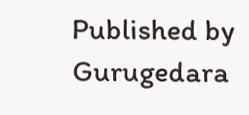Published by Gurugedara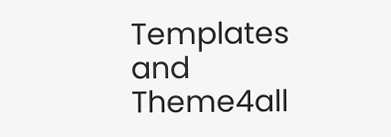Templates and Theme4all